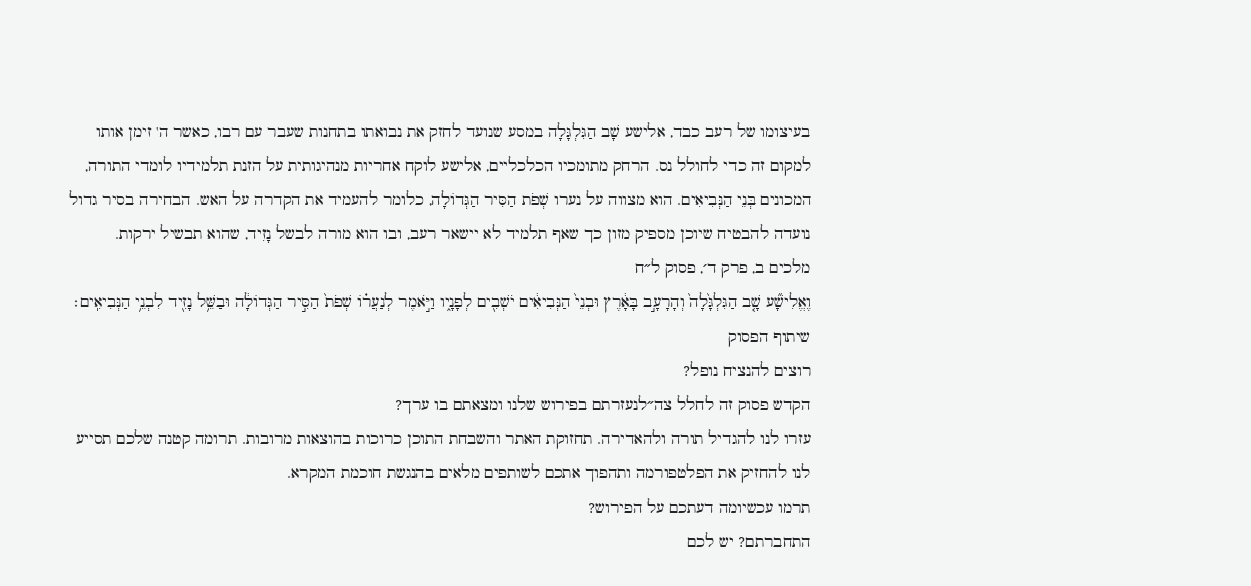בעיצומו של רעב כבד, אלישע שָׁב הַגִּלְגָּלָה במסע שנועד לחזק את נבואתו בתחנות שעבר עם רבו, כאשר ה' זימן אותו למקום זה כדי לחולל נס. הרחק מתומכיו הכלכליים, אלישע לוקח אחריות מנהיגותית על הזנת תלמידיו לומדי התורה, המכונים בְּנֵי הַנְּבִיאִים. הוא מצווה על נערו שְׁפֹת הַסִּיר הַגְּדוֹלָה, כלומר להעמיד את הקדרה על האש. הבחירה בסיר גדול נועדה להבטיח שיוכן מספיק מזון כך שאף תלמיד לא יישאר רעב, ובו הוא מורה לבשל נָזִיד, שהוא תבשיל ירקות.
מלכים ב, פרק ד׳, פסוק ל״ח
וֶאֱלִישָׁ֞ע שָׁ֤ב הַגִּלְגָּ֙לָה֙ וְהָרָעָ֣ב בָּאָ֔רֶץ וּבְנֵי֙ הַנְּבִיאִ֔ים יֹשְׁבִ֖ים לְפָנָ֑יו וַיֹּ֣אמֶר לְנַעֲר֗וֹ שְׁפֹת֙ הַסִּ֣יר הַגְּדוֹלָ֔ה וּבַשֵּׁ֥ל נָזִ֖יד לִבְנֵ֥י הַנְּבִיאִֽים׃
שיתוף הפסוק
רוצים להנציח נופל?
הקדש פסוק זה לחלל צה״לנעזרתם בפירוש שלנו ומצאתם בו ערך?
עזרו לנו להגדיל תורה ולהאדירה. תחזוקת האתר והשבחת התוכן כרוכות בהוצאות מרובות. תרומה קטנה שלכם תסייע לנו להחזיק את הפלטפורמה ותהפוך אתכם לשותפים מלאים בהנגשת חוכמת המקרא.
תרמו עכשיומה דעתכם על הפירוש?
התחברתם? יש לכם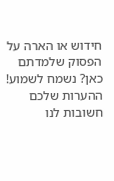חידוש או הארה על הפסוק שלמדתם כאן? נשמח לשמוע!
ההערות שלכם חשובות לנו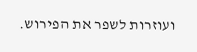ועוזרות לשפר את הפירוש.